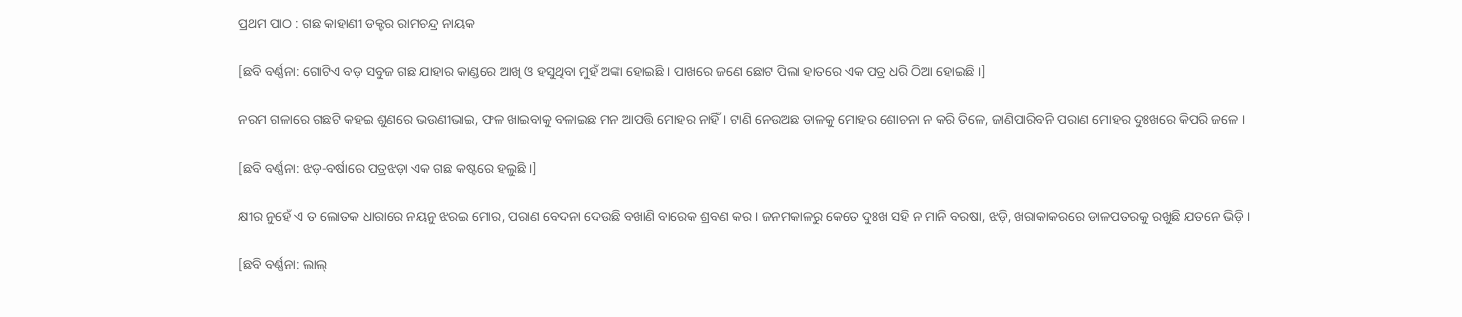ପ୍ରଥମ ପାଠ : ଗଛ କାହାଣୀ ଡକ୍ଟର ରାମଚନ୍ଦ୍ର ନାୟକ

[ଛବି ବର୍ଣ୍ଣନା: ଗୋଟିଏ ବଡ଼ ସବୁଜ ଗଛ ଯାହାର କାଣ୍ଡରେ ଆଖି ଓ ହସୁଥିବା ମୁହଁ ଅଙ୍କା ହୋଇଛି । ପାଖରେ ଜଣେ ଛୋଟ ପିଲା ହାତରେ ଏକ ପତ୍ର ଧରି ଠିଆ ହୋଇଛି ।]

ନରମ ଗଳାରେ ଗଛଟି କହଇ ଶୁଣରେ ଭଉଣୀଭାଇ, ଫଳ ଖାଇବାକୁ ବଳାଇଛ ମନ ଆପତ୍ତି ମୋହର ନାହିଁ । ଟାଣି ନେଉଅଛ ଡାଳକୁ ମୋହର ଶୋଚନା ନ କରି ତିଳେ, ଜାଣିପାରିବନି ପରାଣ ମୋହର ଦୁଃଖରେ କିପରି ଜଳେ ।

[ଛବି ବର୍ଣ୍ଣନା: ଝଡ଼-ବର୍ଷାରେ ପତ୍ରଝଡ଼ା ଏକ ଗଛ କଷ୍ଟରେ ହଲୁଛି ।]

କ୍ଷୀର ନୁହେଁ ଏ ତ ଲୋତକ ଧାରାରେ ନୟନୁ ଝରଇ ମୋର, ପରାଣ ବେଦନା ଦେଉଛି ବଖାଣି ବାରେକ ଶ୍ରବଣ କର । ଜନମକାଳରୁ କେତେ ଦୁଃଖ ସହି ନ ମାନି ବରଷା, ଝଡ଼ି, ଖରାକାକରରେ ଡାଳପତରକୁ ରଖୁଛି ଯତନେ ଭିଡ଼ି ।

[ଛବି ବର୍ଣ୍ଣନା: ଲାଲ୍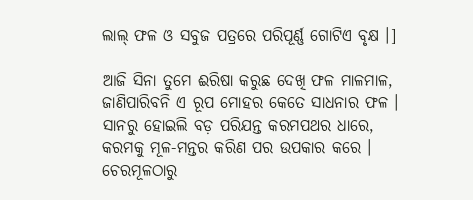ଲାଲ୍ ଫଳ ଓ ସବୁଜ ପତ୍ରରେ ପରିପୂର୍ଣ୍ଣ ଗୋଟିଏ ବୃକ୍ଷ ।]

ଆଜି ସିନା ତୁମେ ଈରିଷା କରୁଛ ଦେଖି ଫଳ ମାଳମାଳ, ଜାଣିପାରିବନି ଏ ରୂପ ମୋହର କେତେ ସାଧନାର ଫଳ । ସାନରୁ ହୋଇଲି ବଡ଼ ପରିଯନ୍ତ କରମପଥର ଧାରେ, କରମକୁ ମୂଳ-ମନ୍ତର କରିଣ ପର ଉପକାର କରେ । ଚେରମୂଳଠାରୁ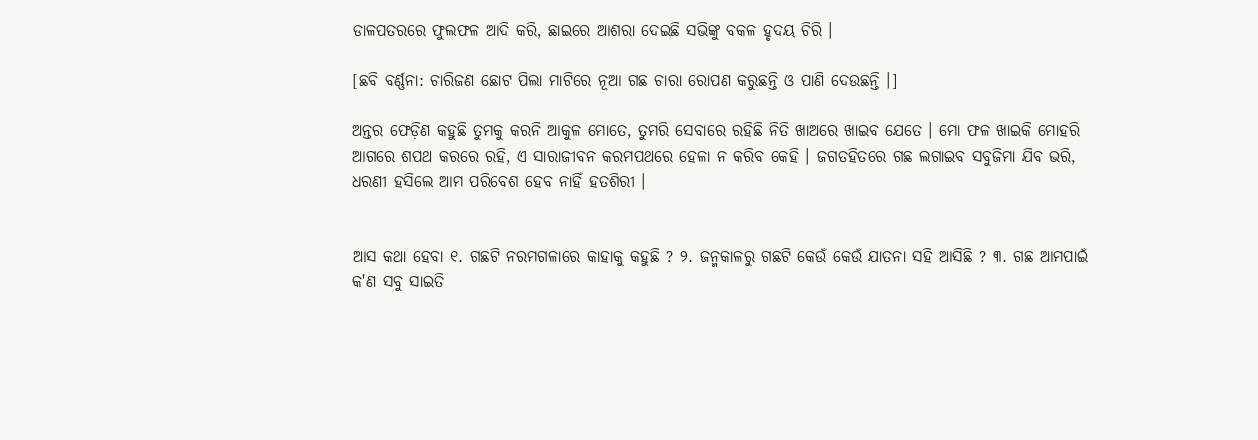ଡାଳପତରରେ ଫୁଲଫଳ ଆଦି କରି, ଛାଇରେ ଆଶରା ଦେଇଛି ସଭିଙ୍କୁ ବକଳ ହୃଦୟ ଚିରି ।

[ଛବି ବର୍ଣ୍ଣନା: ଚାରିଜଣ ଛୋଟ ପିଲା ମାଟିରେ ନୂଆ ଗଛ ଚାରା ରୋପଣ କରୁଛନ୍ତି ଓ ପାଣି ଦେଉଛନ୍ତି ।]

ଅନ୍ତର ଫେଡ଼ିଣ କହୁଛି ତୁମକୁ କରନି ଆକୁଳ ମୋତେ, ତୁମରି ସେବାରେ ରହିଛି ନିତି ଖାଅରେ ଖାଇବ ଯେତେ । ମୋ ଫଳ ଖାଇକି ମୋହରି ଆଗରେ ଶପଥ କରରେ ରହି, ଏ ସାରାଜୀବନ କରମପଥରେ ହେଳା ନ କରିବ କେହି । ଜଗତହିତରେ ଗଛ ଲଗାଇବ ସବୁଜିମା ଯିବ ଭରି, ଧରଣୀ ହସିଲେ ଆମ ପରିବେଶ ହେବ ନାହିଁ ହତଶିରୀ ।


ଆସ କଥା ହେବା ୧. ଗଛଟି ନରମଗଳାରେ କାହାକୁ କହୁଛି ? ୨. ଜନ୍ମକାଳରୁ ଗଛଟି କେଉଁ କେଉଁ ଯାତନା ସହି ଆସିଛି ? ୩. ଗଛ ଆମପାଇଁ କ'ଣ ସବୁ ସାଇତି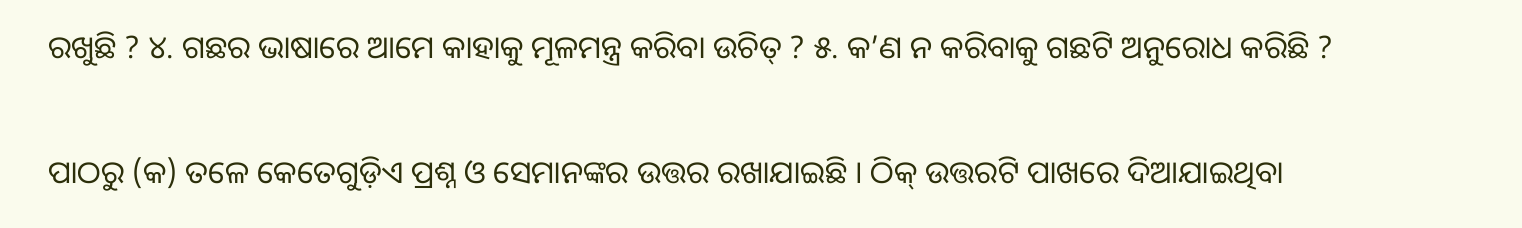ରଖୁଛି ? ୪. ଗଛର ଭାଷାରେ ଆମେ କାହାକୁ ମୂଳମନ୍ତ୍ର କରିବା ଉଚିତ୍ ? ୫. କ’ଣ ନ କରିବାକୁ ଗଛଟି ଅନୁରୋଧ କରିଛି ?

ପାଠରୁ (କ) ତଳେ କେତେଗୁଡ଼ିଏ ପ୍ରଶ୍ନ ଓ ସେମାନଙ୍କର ଉତ୍ତର ରଖାଯାଇଛି । ଠିକ୍ ଉତ୍ତରଟି ପାଖରେ ଦିଆଯାଇଥିବା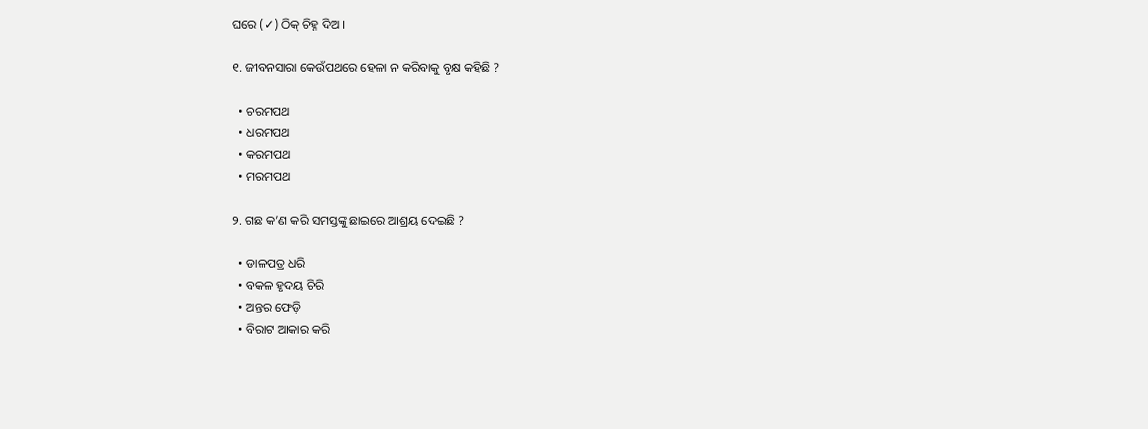ଘରେ (✓) ଠିକ୍ ଚିହ୍ନ ଦିଅ ।

୧. ଜୀବନସାରା କେଉଁପଥରେ ହେଳା ନ କରିବାକୁ ବୃକ୍ଷ କହିଛି ?

  • ଚରମପଥ
  • ଧରମପଥ
  • କରମପଥ
  • ମରମପଥ

୨. ଗଛ କ’ଣ କରି ସମସ୍ତଙ୍କୁ ଛାଇରେ ଆଶ୍ରୟ ଦେଇଛି ?

  • ଡାଳପତ୍ର ଧରି
  • ବକଳ ହୃଦୟ ଚିରି
  • ଅନ୍ତର ଫେଡ଼ି
  • ବିରାଟ ଆକାର କରି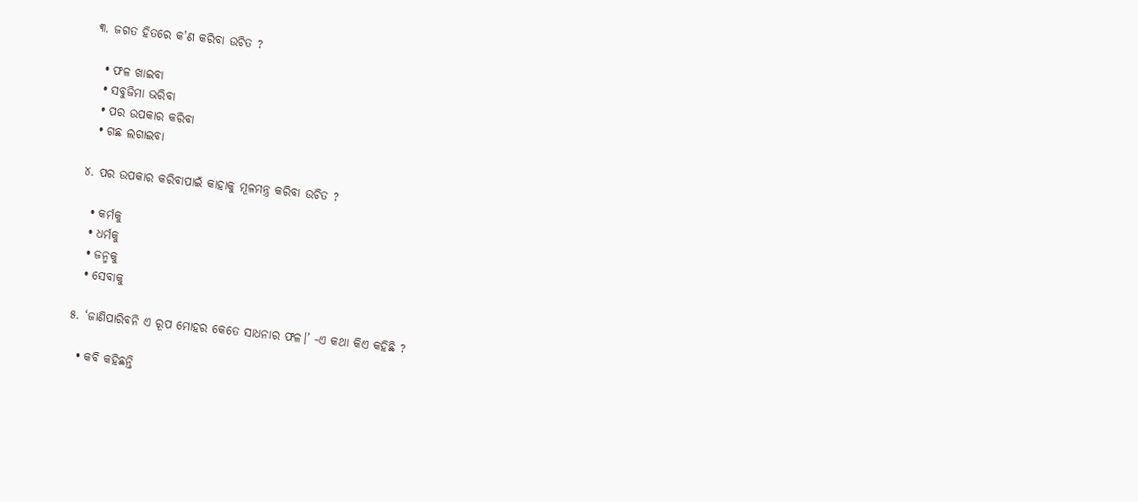୩. ଜଗତ ହିତରେ କ'ଣ କରିବା ଉଚିତ ?

  • ଫଳ ଖାଇବା
  • ସବୁଜିମା ଭରିବା
  • ପର ଉପକାର କରିବା
  • ଗଛ ଲଗାଇବା

୪. ପର ଉପକାର କରିବାପାଇଁ କାହାକୁ ମୂଳମନ୍ତ୍ର କରିବା ଉଚିତ ?

  • କର୍ମକୁ
  • ଧର୍ମକୁ
  • ଜନ୍ମକୁ
  • ସେବାକୁ

୫. ‘ଜାଣିପାରିବନି ଏ ରୂପ ମୋହର କେତେ ସାଧନାର ଫଳ।’ -ଏ କଥା କିଏ କହିଛି ?

  • କବି କହିଛନ୍ତି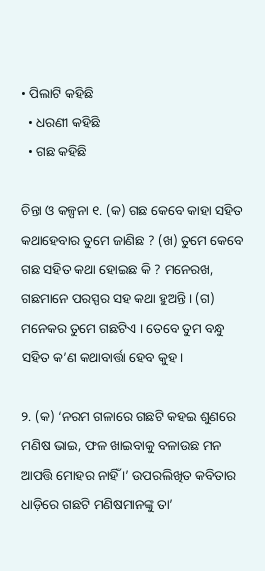• ପିଲାଟି କହିଛି
  • ଧରଣୀ କହିଛି
  • ଗଛ କହିଛି

ଚିନ୍ତା ଓ କଳ୍ପନା ୧. (କ) ଗଛ କେବେ କାହା ସହିତ କଥାହେବାର ତୁମେ ଜାଣିଛ ? (ଖ) ତୁମେ କେବେ ଗଛ ସହିତ କଥା ହୋଇଛ କି ? ମନେରଖ, ଗଛମାନେ ପରସ୍ପର ସହ କଥା ହୁଅନ୍ତି । (ଗ) ମନେକର ତୁମେ ଗଛଟିଏ । ତେବେ ତୁମ ବନ୍ଧୁ ସହିତ କ’ଣ କଥାବାର୍ତ୍ତା ହେବ କୁହ ।

୨. (କ) ‘ନରମ ଗଳାରେ ଗଛଟି କହଇ ଶୁଣରେ ମଣିଷ ଭାଇ, ଫଳ ଖାଇବାକୁ ବଳାଉଛ ମନ ଆପତ୍ତି ମୋହର ନାହିଁ ।’ ଉପରଲିଖିତ କବିତାର ଧାଡ଼ିରେ ଗଛଟି ମଣିଷମାନଙ୍କୁ ତା’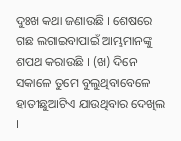ଦୁଃଖ କଥା ଜଣାଉଛି । ଶେଷରେ ଗଛ ଲଗାଇବାପାଇଁ ଆମ୍ଭମାନଙ୍କୁ ଶପଥ କରାଉଛି । (ଖ) ଦିନେ ସକାଳେ ତୁମେ ବୁଲୁଥିବାବେଳେ ହାତୀଛୁଆଟିଏ ଯାଉଥିବାର ଦେଖିଲ ।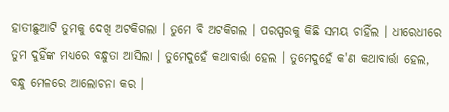ହାତୀଛୁଆଟି ତୁମକୁ ଦେଖି ଅଟକିଗଲା । ତୁମେ ବି ଅଟକିଗଲ । ପରସ୍ପରକୁ କିଛି ସମୟ ଚାହିଁଲ । ଧୀରେଧୀରେ ତୁମ ଦୁହିଁଙ୍କ ମଧ୍ୟରେ ବନ୍ଧୁତା ଆସିଲା । ତୁମେଦୁହେଁ କଥାବାର୍ତ୍ତା ହେଲ । ତୁମେଦୁହେଁ କ'ଣ କଥାବାର୍ତ୍ତା ହେଲ, ବନ୍ଧୁ ମେଳରେ ଆଲୋଚନା କର ।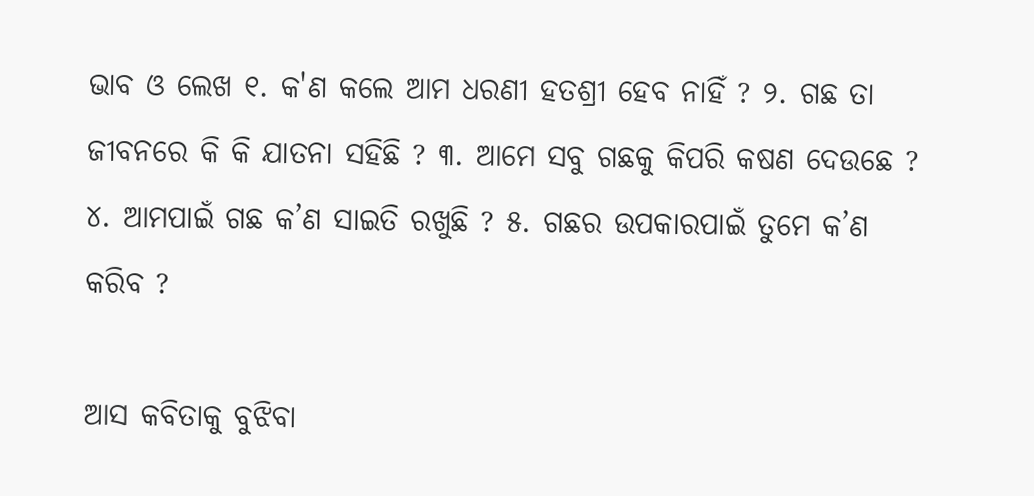ଭାବ ଓ ଲେଖ ୧. କ'ଣ କଲେ ଆମ ଧରଣୀ ହତଶ୍ରୀ ହେବ ନାହିଁ ? ୨. ଗଛ ତା ଜୀବନରେ କି କି ଯାତନା ସହିଛି ? ୩. ଆମେ ସବୁ ଗଛକୁ କିପରି କଷଣ ଦେଉଛେ ? ୪. ଆମପାଇଁ ଗଛ କ’ଣ ସାଇତି ରଖୁଛି ? ୫. ଗଛର ଉପକାରପାଇଁ ତୁମେ କ’ଣ କରିବ ?

ଆସ କବିତାକୁ ବୁଝିବା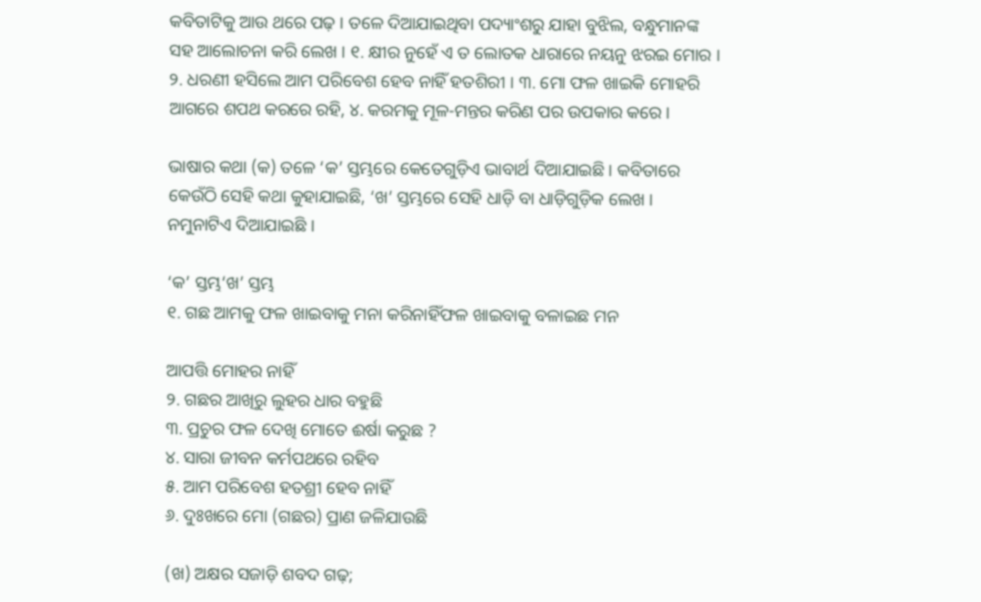କବିତାଟିକୁ ଆଉ ଥରେ ପଢ଼ । ତଳେ ଦିଆଯାଇଥିବା ପଦ୍ୟାଂଶରୁ ଯାହା ବୁଝିଲ, ବନ୍ଧୁମାନଙ୍କ ସହ ଆଲୋଚନା କରି ଲେଖ । ୧. କ୍ଷୀର ନୁହେଁ ଏ ତ ଲୋତକ ଧାରାରେ ନୟନୁ ଝରଇ ମୋର । ୨. ଧରଣୀ ହସିଲେ ଆମ ପରିବେଶ ହେବ ନାହିଁ ହତଶିରୀ । ୩. ମୋ ଫଳ ଖାଇକି ମୋହରି ଆଗରେ ଶପଥ କରରେ ରହି, ୪. କରମକୁ ମୂଳ-ମନ୍ତର କରିଣ ପର ଉପକାର କରେ ।

ଭାଷାର କଥା (କ) ତଳେ ‘କ’ ସ୍ତମ୍ଭରେ କେତେଗୁଡ଼ିଏ ଭାବାର୍ଥ ଦିଆଯାଇଛି । କବିତାରେ କେଉଁଠି ସେହି କଥା କୁହାଯାଇଛି, ‘ଖ’ ସ୍ତମ୍ଭରେ ସେହି ଧାଡ଼ି ବା ଧାଡ଼ିଗୁଡ଼ିକ ଲେଖ । ନମୁନାଟିଏ ଦିଆଯାଇଛି ।

‘କ’ ସ୍ତମ୍ଭ‘ଖ’ ସ୍ତମ୍ଭ
୧. ଗଛ ଆମକୁ ଫଳ ଖାଇବାକୁ ମନା କରିନାହିଁଫଳ ଖାଇବାକୁ ବଳାଇଛ ମନ

ଆପତ୍ତି ମୋହର ନାହିଁ
୨. ଗଛର ଆଖିରୁ ଲୁହର ଧାର ବହୁଛି
୩. ପ୍ରଚୁର ଫଳ ଦେଖି ମୋତେ ଈର୍ଷା କରୁଛ ?
୪. ସାରା ଜୀବନ କର୍ମପଥରେ ରହିବ
୫. ଆମ ପରିବେଶ ହତଶ୍ରୀ ହେବ ନାହିଁ
୬. ଦୁଃଖରେ ମୋ (ଗଛର) ପ୍ରାଣ ଜଳିଯାଉଛି

(ଖ) ଅକ୍ଷର ସଜାଡ଼ି ଶବଦ ଗଢ଼;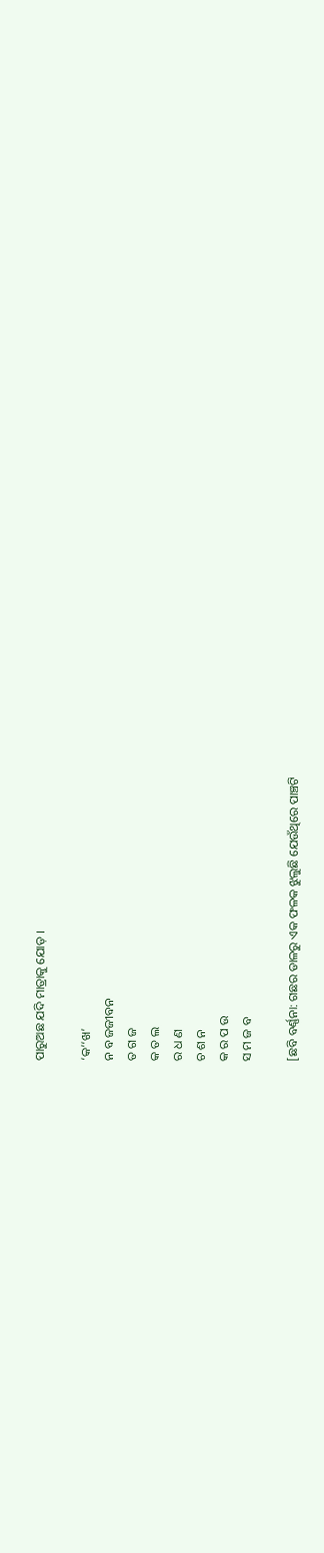ପାରୁଅଛ ଯଦି ମାତ୍ରାକୁ ଯୋଡ଼ ।

‘କ’‘ଖ’
ନ ବ ଜଜୀବନ
ତ ଗ ଜ
କ ତ ଲ
ର ଧ ଣ
ଚ ଶ ନ
କ ର ପ ଉ
ସ ମ ଜ ବ

[ଛବି ବର୍ଣ୍ଣନା: ଗଛର ଡାଳରୁ ଏକ ଫଳକ ଝୁଲୁଛି ଯେଉଁଥିରେ ପାଞ୍ଚଟି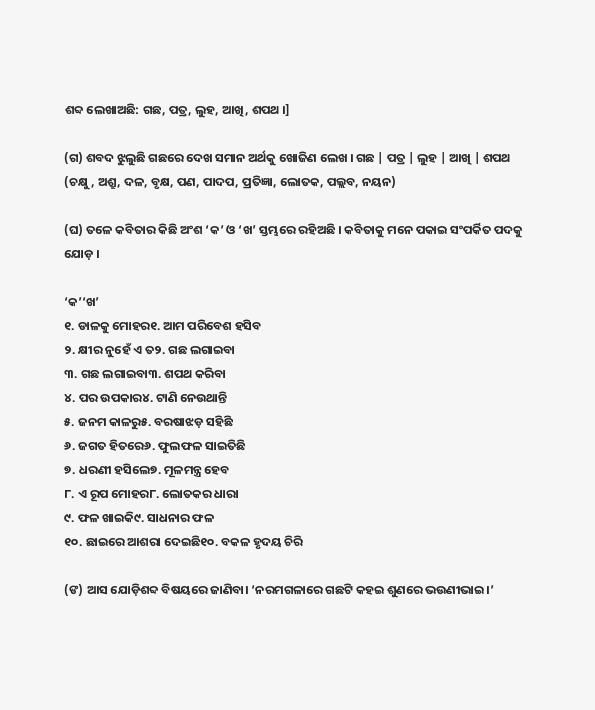ଶବ୍ଦ ଲେଖାଅଛି: ଗଛ, ପତ୍ର, ଲୁହ, ଆଖି, ଶପଥ ।]

(ଗ) ଶବଦ ଝୁଲୁଛି ଗଛରେ ଦେଖ ସମାନ ଅର୍ଥକୁ ଖୋଜିଣ ଲେଖ । ଗଛ | ପତ୍ର | ଲୁହ | ଆଖି | ଶପଥ (ଚକ୍ଷୁ, ଅଶ୍ରୁ, ଦଳ, ବୃକ୍ଷ, ପଣ, ପାଦପ, ପ୍ରତିଜ୍ଞା, ଲୋତକ, ପଲ୍ଲବ, ନୟନ)

(ଘ) ତଳେ କବିତାର କିଛି ଅଂଶ ‘କ’ ଓ ‘ଖ’ ସ୍ତମ୍ଭରେ ରହିଅଛି । କବିତାକୁ ମନେ ପକାଇ ସଂପର୍କିତ ପଦକୁ ଯୋଡ଼ ।

‘କ’‘ଖ’
୧. ଡାଳକୁ ମୋହର୧. ଆମ ପରିବେଶ ହସିବ
୨. କ୍ଷୀର ନୁହେଁ ଏ ତ୨. ଗଛ ଲଗାଇବା
୩. ଗଛ ଲଗାଇବା୩. ଶପଥ କରିବା
୪. ପର ଉପକାର୪. ଟାଣି ନେଉଥାନ୍ତି
୫. ଜନମ କାଳରୁ୫. ବରଷାଝଡ଼ ସହିଛି
୬. ଜଗତ ହିତରେ୬. ଫୁଲଫଳ ସାଇତିଛି
୭. ଧରଣୀ ହସିଲେ୭. ମୂଳମନ୍ତ୍ର ହେବ
୮. ଏ ରୂପ ମୋହର୮. ଲୋତକର ଧାରା
୯. ଫଳ ଖାଇକି୯. ସାଧନାର ଫଳ
୧୦. ଛାଇରେ ଆଶରା ଦେଇଛି୧୦. ବକଳ ହୃଦୟ ଚିରି

(ଙ) ଆସ ଯୋଡ଼ିଶବ୍ଦ ବିଷୟରେ ଜାଣିବା। ‘ନରମଗଳାରେ ଗଛଟି କହଇ ଶୁଣରେ ଭଉଣୀଭାଇ।’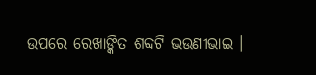ଉପରେ ରେଖାଙ୍କିତ ଶବ୍ଦଟି ଭଉଣୀଭାଇ ।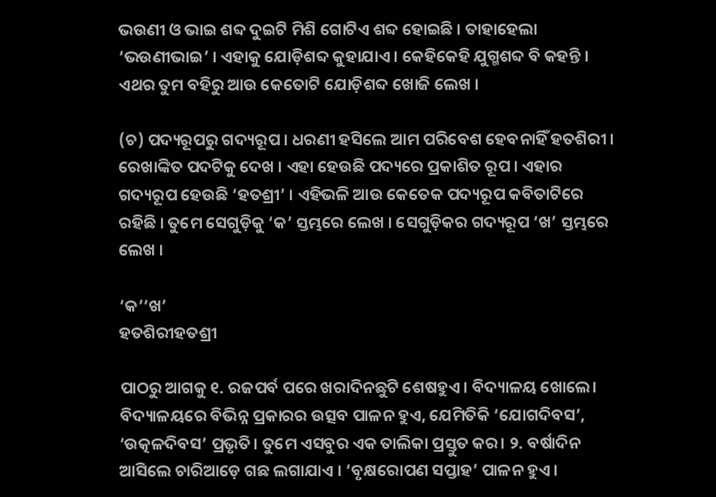ଭଉଣୀ ଓ ଭାଇ ଶବ୍ଦ ଦୁଇଟି ମିଶି ଗୋଟିଏ ଶବ୍ଦ ହୋଇଛି । ତାହାହେଲା ‘ଭଉଣୀଭାଇ’ । ଏହାକୁ ଯୋଡ଼ିଶବ୍ଦ କୁହାଯାଏ । କେହିକେହି ଯୁଗ୍ମଶବ୍ଦ ବି କହନ୍ତି । ଏଥର ତୁମ ବହିରୁ ଆଉ କେତୋଟି ଯୋଡ଼ିଶବ୍ଦ ଖୋଜି ଲେଖ ।

(ଚ) ପଦ୍ୟରୂପରୁ ଗଦ୍ୟରୂପ । ଧରଣୀ ହସିଲେ ଆମ ପରିବେଶ ହେବନାହିଁ ହତଶିରୀ । ରେଖାଙ୍କିତ ପଦଟିକୁ ଦେଖ । ଏହା ହେଉଛି ପଦ୍ୟରେ ପ୍ରକାଶିତ ରୂପ । ଏହାର ଗଦ୍ୟରୂପ ହେଉଛି ‘ହତଶ୍ରୀ’ । ଏହିଭଳି ଆଉ କେତେକ ପଦ୍ୟରୂପ କବିତାଟିରେ ରହିଛି । ତୁମେ ସେଗୁଡ଼ିକୁ ‘କ’ ସ୍ତମ୍ଭରେ ଲେଖ । ସେଗୁଡ଼ିକର ଗଦ୍ୟରୂପ ‘ଖ’ ସ୍ତମ୍ଭରେ ଲେଖ ।

‘କ’‘ଖ’
ହତଶିରୀହତଶ୍ରୀ

ପାଠରୁ ଆଗକୁ ୧. ରଜପର୍ବ ପରେ ଖରାଦିନଛୁଟି ଶେଷହୁଏ। ବିଦ୍ୟାଳୟ ଖୋଲେ। ବିଦ୍ୟାଳୟରେ ବିଭିନ୍ନ ପ୍ରକାରର ଉତ୍ସବ ପାଳନ ହୁଏ, ଯେମିତିକି ‘ଯୋଗଦିବସ’, ‘ଉତ୍କଳଦିବସ’ ପ୍ରଭୃତି। ତୁମେ ଏସବୁର ଏକ ତାଲିକା ପ୍ରସ୍ତୁତ କର। ୨. ବର୍ଷାଦିନ ଆସିଲେ ଚାରିଆଡ଼େ ଗଛ ଲଗାଯାଏ । ‘ବୃକ୍ଷରୋପଣ ସପ୍ତାହ’ ପାଳନ ହୁଏ ।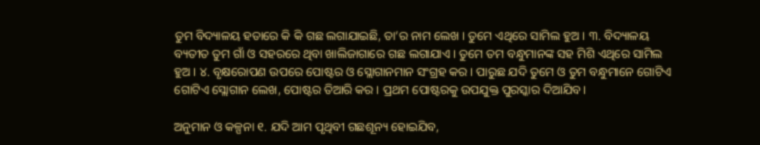ତୁମ ବିଦ୍ୟାଳୟ ହତାରେ କି କି ଗଛ ଲଗାଯାଇଛି, ତା’ର ନାମ ଲେଖ । ତୁମେ ଏଥିରେ ସାମିଲ ହୁଅ । ୩. ବିଦ୍ୟାଳୟ ବ୍ୟତୀତ ତୁମ ଗାଁ ଓ ସହରରେ ଥିବା ଖାଲିଜାଗାରେ ଗଛ ଲଗାଯାଏ । ତୁମେ ତମ ବନ୍ଧୁମାନଙ୍କ ସହ ମିଶି ଏଥିରେ ସାମିଲ ହୁଅ । ୪. ବୃକ୍ଷରୋପଣ ଉପରେ ପୋଷ୍ଟର ଓ ସ୍ଲୋଗାନମାନ ସଂଗ୍ରହ କର । ପାରୁଛ ଯଦି ତୁମେ ଓ ତୁମ ବନ୍ଧୁମାନେ ଗୋଟିଏ ଗୋଟିଏ ସ୍ଲୋଗାନ ଲେଖ, ପୋଷ୍ଟର ତିଆରି କର । ପ୍ରଥମ ପୋଷ୍ଟରକୁ ଉପଯୁକ୍ତ ପୁରସ୍କାର ଦିଆଯିବ।

ଅନୁମାନ ଓ କଳ୍ପନା ୧. ଯଦି ଆମ ପୃଥିବୀ ଗଛଶୂନ୍ୟ ହୋଇଯିବ,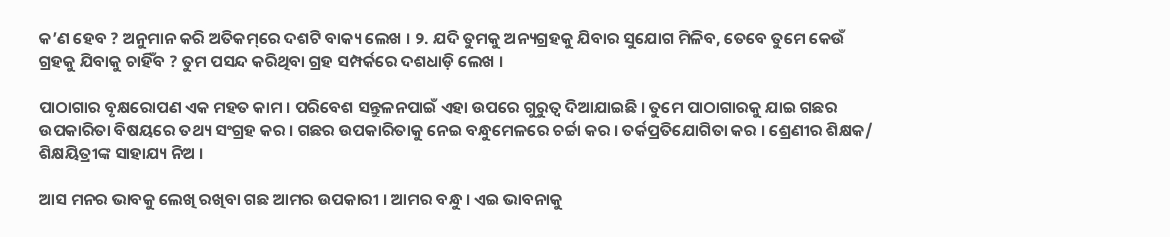କ’ଣ ହେବ ? ଅନୁମାନ କରି ଅତିକମ୍‌ରେ ଦଶଟି ବାକ୍ୟ ଲେଖ । ୨. ଯଦି ତୁମକୁ ଅନ୍ୟଗ୍ରହକୁ ଯିବାର ସୁଯୋଗ ମିଳିବ, ତେବେ ତୁମେ କେଉଁ ଗ୍ରହକୁ ଯିବାକୁ ଚାହିଁବ ? ତୁମ ପସନ୍ଦ କରିଥିବା ଗ୍ରହ ସମ୍ପର୍କରେ ଦଶଧାଡ଼ି ଲେଖ ।

ପାଠାଗାର ବୃକ୍ଷରୋପଣ ଏକ ମହତ କାମ । ପରିବେଶ ସନ୍ତୁଳନପାଇଁ ଏହା ଉପରେ ଗୁରୁତ୍ବ ଦିଆଯାଇଛି । ତୁମେ ପାଠାଗାରକୁ ଯାଇ ଗଛର ଉପକାରିତା ବିଷୟରେ ତଥ୍ୟ ସଂଗ୍ରହ କର । ଗଛର ଉପକାରିତାକୁ ନେଇ ବନ୍ଧୁମେଳରେ ଚର୍ଚ୍ଚା କର । ତର୍କପ୍ରତିଯୋଗିତା କର । ଶ୍ରେଣୀର ଶିକ୍ଷକ/ ଶିକ୍ଷୟିତ୍ରୀଙ୍କ ସାହାଯ୍ୟ ନିଅ ।

ଆସ ମନର ଭାବକୁ ଲେଖି ରଖିବା ଗଛ ଆମର ଉପକାରୀ । ଆମର ବନ୍ଧୁ । ଏଇ ଭାବନାକୁ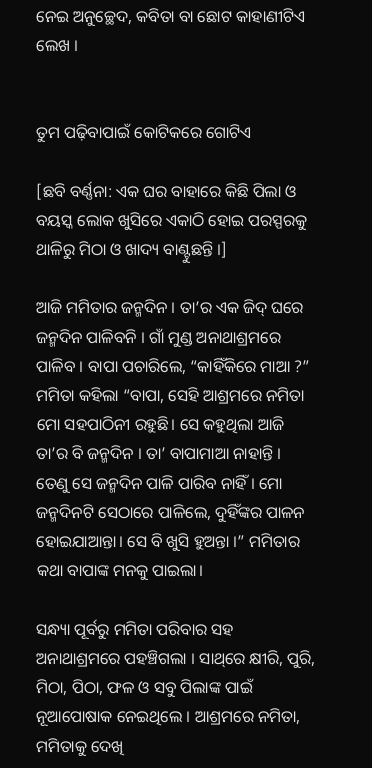ନେଇ ଅନୁଚ୍ଛେଦ, କବିତା ବା ଛୋଟ କାହାଣୀଟିଏ ଲେଖ ।


ତୁମ ପଢ଼ିବାପାଇଁ କୋଟିକରେ ଗୋଟିଏ

[ଛବି ବର୍ଣ୍ଣନା: ଏକ ଘର ବାହାରେ କିଛି ପିଲା ଓ ବୟସ୍କ ଲୋକ ଖୁସିରେ ଏକାଠି ହୋଇ ପରସ୍ପରକୁ ଥାଳିରୁ ମିଠା ଓ ଖାଦ୍ୟ ବାଣ୍ଟୁଛନ୍ତି ।]

ଆଜି ମମିତାର ଜନ୍ମଦିନ । ତା’ର ଏକ ଜିଦ୍ ଘରେ ଜନ୍ମଦିନ ପାଳିବନି । ଗାଁ ମୁଣ୍ଡ ଅନାଥାଶ୍ରମରେ ପାଳିବ । ବାପା ପଚାରିଲେ, “କାହିଁକିରେ ମାଆ ?” ମମିତା କହିଲା “ବାପା, ସେହି ଆଶ୍ରମରେ ନମିତା ମୋ ସହପାଠିନୀ ରହୁଛି। ସେ କହୁଥିଲା ଆଜି ତା’ର ବି ଜନ୍ମଦିନ । ତା’ ବାପାମାଆ ନାହାନ୍ତି । ତେଣୁ ସେ ଜନ୍ମଦିନ ପାଳି ପାରିବ ନାହିଁ । ମୋ ଜନ୍ମଦିନଟି ସେଠାରେ ପାଳିଲେ, ଦୁହିଁଙ୍କର ପାଳନ ହୋଇଯାଆନ୍ତା। ସେ ବି ଖୁସି ହୁଅନ୍ତା ।” ମମିତାର କଥା ବାପାଙ୍କ ମନକୁ ପାଇଲା।

ସନ୍ଧ୍ୟା ପୂର୍ବରୁ ମମିତା ପରିବାର ସହ ଅନାଥାଶ୍ରମରେ ପହଞ୍ଚିଗଲା । ସାଥ୍‌ରେ କ୍ଷୀରି, ପୁରି, ମିଠା, ପିଠା, ଫଳ ଓ ସବୁ ପିଲାଙ୍କ ପାଇଁ ନୂଆପୋଷାକ ନେଇଥିଲେ । ଆଶ୍ରମରେ ନମିତା, ମମିତାକୁ ଦେଖି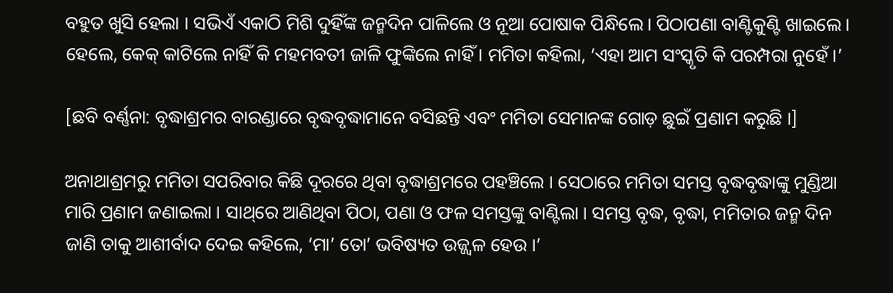ବହୁତ ଖୁସି ହେଲା । ସଭିଏଁ ଏକାଠି ମିଶି ଦୁହିଁଙ୍କ ଜନ୍ମଦିନ ପାଳିଲେ ଓ ନୂଆ ପୋଷାକ ପିନ୍ଧିଲେ। ପିଠାପଣା ବାଣ୍ଟିକୁଣ୍ଟି ଖାଇଲେ। ହେଲେ, କେକ୍ କାଟିଲେ ନାହିଁ କି ମହମବତୀ ଜାଳି ଫୁଙ୍କିଲେ ନାହିଁ । ମମିତା କହିଲା, ‘ଏହା ଆମ ସଂସ୍କୃତି କି ପରମ୍ପରା ନୁହେଁ ।’

[ଛବି ବର୍ଣ୍ଣନା: ବୃଦ୍ଧାଶ୍ରମର ବାରଣ୍ଡାରେ ବୃଦ୍ଧବୃଦ୍ଧାମାନେ ବସିଛନ୍ତି ଏବଂ ମମିତା ସେମାନଙ୍କ ଗୋଡ଼ ଛୁଇଁ ପ୍ରଣାମ କରୁଛି ।]

ଅନାଥାଶ୍ରମରୁ ମମିତା ସପରିବାର କିଛି ଦୂରରେ ଥିବା ବୃଦ୍ଧାଶ୍ରମରେ ପହଞ୍ଚିଲେ । ସେଠାରେ ମମିତା ସମସ୍ତ ବୃଦ୍ଧବୃଦ୍ଧାଙ୍କୁ ମୁଣ୍ଡିଆ ମାରି ପ୍ରଣାମ ଜଣାଇଲା । ସାଥ୍‌ରେ ଆଣିଥିବା ପିଠା, ପଣା ଓ ଫଳ ସମସ୍ତଙ୍କୁ ବାଣ୍ଟିଲା । ସମସ୍ତ ବୃଦ୍ଧ, ବୃଦ୍ଧା, ମମିତାର ଜନ୍ମ ଦିନ ଜାଣି ତାକୁ ଆଶୀର୍ବାଦ ଦେଇ କହିଲେ, ‘ମା’ ତୋ’ ଭବିଷ୍ୟତ ଉଜ୍ଜ୍ବଳ ହେଉ ।’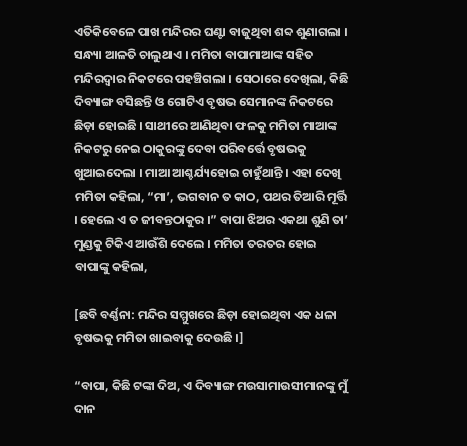ଏତିକିବେଳେ ପାଖ ମନ୍ଦିରର ଘଣ୍ଟା ବାଜୁଥିବା ଶବ୍ଦ ଶୁଣାଗଲା । ସନ୍ଧ୍ୟା ଆଳତି ଚାଲୁଥାଏ । ମମିତା ବାପାମାଆଙ୍କ ସହିତ ମନ୍ଦିରଦ୍ଵାର ନିକଟରେ ପହଞ୍ଚିଗଲା । ସେଠାରେ ଦେଖିଲା, କିଛି ଦିବ୍ୟାଙ୍ଗ ବସିଛନ୍ତି ଓ ଗୋଟିଏ ବୃଷଭ ସେମାନଙ୍କ ନିକଟରେ ଛିଡ଼ା ହୋଇଛି । ସାଥୀରେ ଆଣିଥିବା ଫଳକୁ ମମିତା ମାଆଙ୍କ ନିକଟରୁ ନେଇ ଠାକୁରଙ୍କୁ ଦେବା ପରିବର୍ତ୍ତେ ବୃଷଭକୁ ଖୁଆଇଦେଲା । ମାଆ ଆଶ୍ଚର୍ଯ୍ୟହୋଇ ଚାହୁଁଥାନ୍ତି । ଏହା ଦେଖି ମମିତା କହିଲା, “ମା’, ଭଗବାନ ତ କାଠ, ପଥର ତିଆରି ମୂର୍ତ୍ତି । ହେଲେ ଏ ତ ଜୀବନ୍ତଠାକୁର ।” ବାପା ଝିଅର ଏକଥା ଶୁଣି ତା’ ମୁଣ୍ଡକୁ ଟିକିଏ ଆଉଁଶି ଦେଲେ । ମମିତା ତରତର ହୋଇ ବାପାଙ୍କୁ କହିଲା,

[ଛବି ବର୍ଣ୍ଣନା: ମନ୍ଦିର ସମ୍ମୁଖରେ ଛିଡ଼ା ହୋଇଥିବା ଏକ ଧଳା ବୃଷଭକୁ ମମିତା ଖାଇବାକୁ ଦେଉଛି ।]

“ବାପା, କିଛି ଟଙ୍କା ଦିଅ, ଏ ଦିବ୍ୟାଙ୍ଗ ମଉସାମାଉସୀମାନଙ୍କୁ ମୁଁ ଦାନ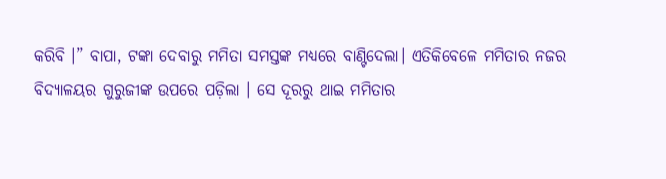କରିବି ।” ବାପା, ଟଙ୍କା ଦେବାରୁ ମମିତା ସମସ୍ତଙ୍କ ମଧ୍ୟରେ ବାଣ୍ଟିଦେଲା। ଏତିକିବେଳେ ମମିତାର ନଜର ବିଦ୍ୟାଳୟର ଗୁରୁଜୀଙ୍କ ଉପରେ ପଡ଼ିଲା । ସେ ଦୂରରୁ ଥାଇ ମମିତାର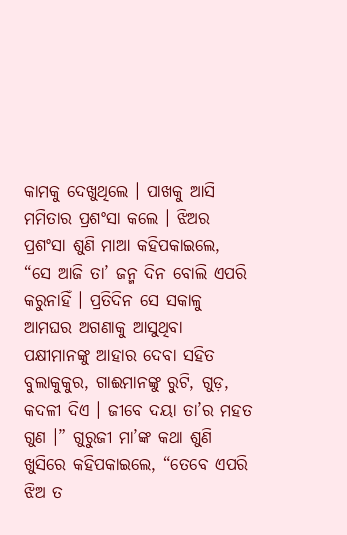କାମକୁ ଦେଖୁଥିଲେ । ପାଖକୁ ଆସି ମମିତାର ପ୍ରଶଂସା କଲେ । ଝିଅର ପ୍ରଶଂସା ଶୁଣି ମାଆ କହିପକାଇଲେ, “ସେ ଆଜି ତା’ ଜନ୍ମ ଦିନ ବୋଲି ଏପରି କରୁନାହିଁ । ପ୍ରତିଦିନ ସେ ସକାଳୁ ଆମଘର ଅଗଣାକୁ ଆସୁଥିବା ପକ୍ଷୀମାନଙ୍କୁ ଆହାର ଦେବା ସହିତ ବୁଲାକୁକୁର, ଗାଈମାନଙ୍କୁ ରୁଟି, ଗୁଡ଼, କଦଳୀ ଦିଏ । ଜୀବେ ଦୟା ତା’ର ମହତ ଗୁଣ ।” ଗୁରୁଜୀ ମା’ଙ୍କ କଥା ଶୁଣି ଖୁସିରେ କହିପକାଇଲେ, “ତେବେ ଏପରି ଝିଅ ତ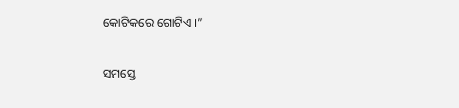କୋଟିକରେ ଗୋଟିଏ ।”

ସମସ୍ତେ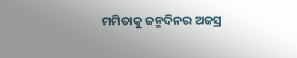ମମିତାକୁ ଜନ୍ମଦିନର ଅଜସ୍ର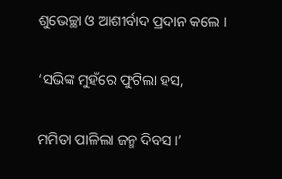ଶୁଭେଚ୍ଛା ଓ ଆଶୀର୍ବାଦ ପ୍ରଦାନ କଲେ ।

‘ସଭିଙ୍କ ମୁହଁରେ ଫୁଟିଲା ହସ,

ମମିତା ପାଳିଲା ଜନ୍ମ ଦିବସ ।’